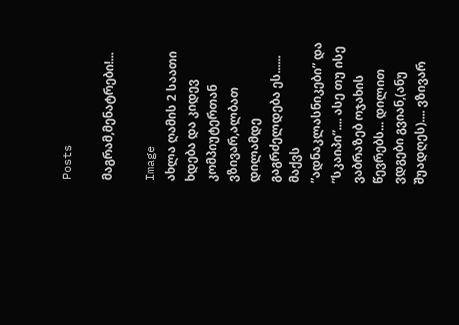Posts

მაგრამ,მენატრები!...

Image
ახლა ღამის 2 საათი ხდება და კიდევ კომპიუტერთან ვზივარ,ალბათ დილამდე გაგრძელდება ეს...... მაქვს ”ადნაკლასნიკები” და ”სკაიპი”.... ასე თუ ისე ვაბრაზებ ოჯახის წევრებს... დილით ვდგები გვიან,(ანუ შუადღეს).... ვზივარ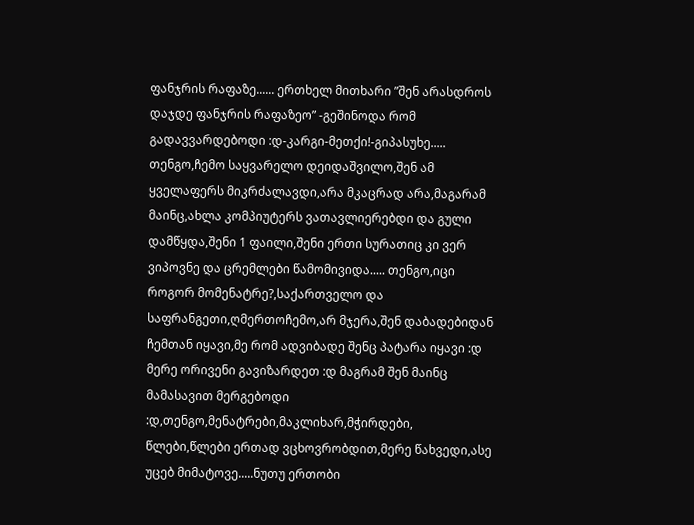ფანჯრის რაფაზე...... ერთხელ მითხარი ”შენ არასდროს დაჯდე ფანჯრის რაფაზეო” -გეშინოდა რომ გადავვარდებოდი :დ-კარგი-მეთქი!-გიპასუხე..... თენგო,ჩემო საყვარელო დეიდაშვილო,შენ ამ ყველაფერს მიკრძალავდი,არა მკაცრად არა,მაგარამ მაინც,ახლა კომპიუტერს ვათავლიერებდი და გული დამწყდა,შენი 1 ფაილი,შენი ერთი სურათიც კი ვერ ვიპოვნე და ცრემლები წამომივიდა..... თენგო,იცი როგორ მომენატრე?,საქართველო და საფრანგეთი,ღმერთოჩემო,არ მჯერა,შენ დაბადებიდან ჩემთან იყავი,მე რომ ადვიბადე შენც პატარა იყავი :დ მერე ორივენი გავიზარდეთ :დ მაგრამ შენ მაინც მამასავით მერგებოდი :დ,თენგო,მენატრები,მაკლიხარ,მჭირდები, წლები,წლები ერთად ვცხოვრობდით,მერე წახვედი,ასე უცებ მიმატოვე.....ნუთუ ერთობი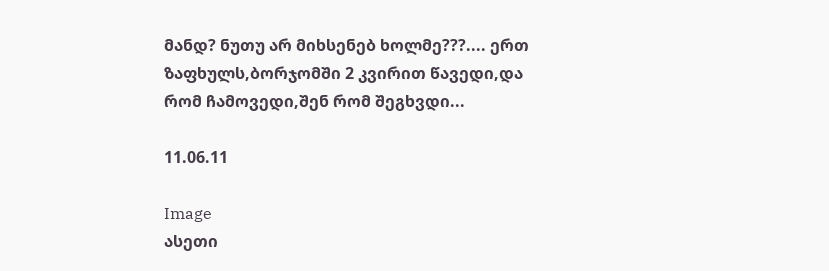მანდ? ნუთუ არ მიხსენებ ხოლმე???.... ერთ ზაფხულს,ბორჯომში 2 კვირით წავედი,და რომ ჩამოვედი,შენ რომ შეგხვდი...

11.06.11

Image
ასეთი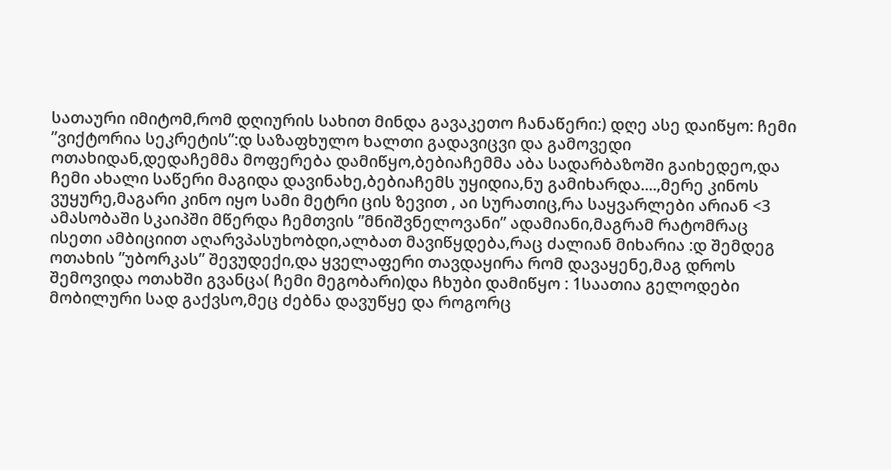სათაური იმიტომ,რომ დღიურის სახით მინდა გავაკეთო ჩანაწერი:) დღე ასე დაიწყო: ჩემი ”ვიქტორია სეკრეტის”:დ საზაფხულო ხალთი გადავიცვი და გამოვედი ოთახიდან,დედაჩემმა მოფერება დამიწყო,ბებიაჩემმა აბა სადარბაზოში გაიხედეო,და ჩემი ახალი საწერი მაგიდა დავინახე,ბებიაჩემს უყიდია,ნუ გამიხარდა....,მერე კინოს ვუყურე,მაგარი კინო იყო სამი მეტრი ცის ზევით , აი სურათიც,რა საყვარლები არიან <3 ამასობაში სკაიპში მწერდა ჩემთვის ”მნიშვნელოვანი” ადამიანი,მაგრამ რატომრაც ისეთი ამბიციით აღარვპასუხობდი,ალბათ მავიწყდება,რაც ძალიან მიხარია :დ შემდეგ ოთახის ”უბორკას” შევუდექი,და ყველაფერი თავდაყირა რომ დავაყენე,მაგ დროს შემოვიდა ოთახში გვანცა( ჩემი მეგობარი)და ჩხუბი დამიწყო : 1საათია გელოდები მობილური სად გაქვსო,მეც ძებნა დავუწყე და როგორც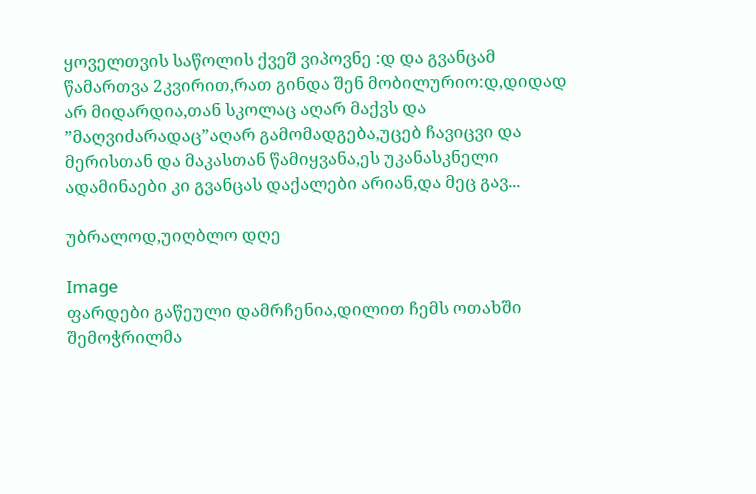ყოველთვის საწოლის ქვეშ ვიპოვნე :დ და გვანცამ წამართვა 2კვირით,რათ გინდა შენ მობილურიო:დ,დიდად არ მიდარდია,თან სკოლაც აღარ მაქვს და ”მაღვიძარადაც”აღარ გამომადგება,უცებ ჩავიცვი და მერისთან და მაკასთან წამიყვანა,ეს უკანასკნელი ადამინაები კი გვანცას დაქალები არიან,და მეც გავ...

უბრალოდ,უიღბლო დღე

Image
ფარდები გაწეული დამრჩენია,დილით ჩემს ოთახში შემოჭრილმა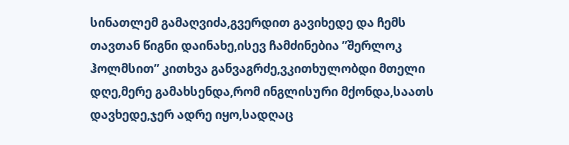სინათლემ გამაღვიძა,გვერდით გავიხედე და ჩემს თავთან წიგნი დაინახე,ისევ ჩამძინებია ”შერლოკ ჰოლმსით” კითხვა განვაგრძე,ვკითხულობდი მთელი დღე,მერე გამახსენდა,რომ ინგლისური მქონდა,საათს დავხედე,ჯერ ადრე იყო,სადღაც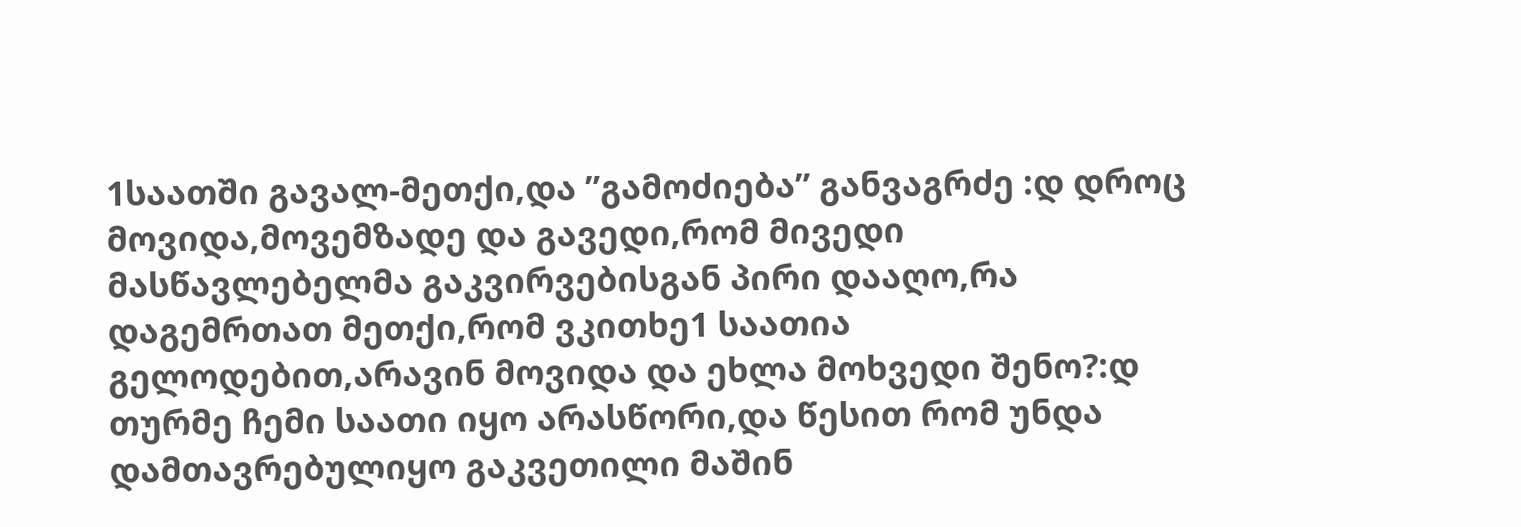1საათში გავალ-მეთქი,და ”გამოძიება” განვაგრძე :დ დროც მოვიდა,მოვემზადე და გავედი,რომ მივედი მასწავლებელმა გაკვირვებისგან პირი დააღო,რა დაგემრთათ მეთქი,რომ ვკითხე1 საათია გელოდებით,არავინ მოვიდა და ეხლა მოხვედი შენო?:დ თურმე ჩემი საათი იყო არასწორი,და წესით რომ უნდა დამთავრებულიყო გაკვეთილი მაშინ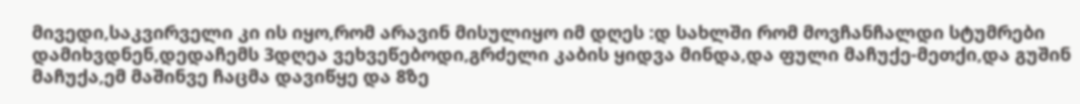მივედი,საკვირველი კი ის იყო,რომ არავინ მისულიყო იმ დღეს :დ სახლში რომ მოვჩანჩალდი სტუმრები დამიხვდნენ,დედაჩემს 3დღეა ვეხვეწებოდი,გრძელი კაბის ყიდვა მინდა,და ფული მაჩუქე-მეთქი,და გუშინ მაჩუქა,ემ მაშინვე ჩაცმა დავიწყე და 8ზე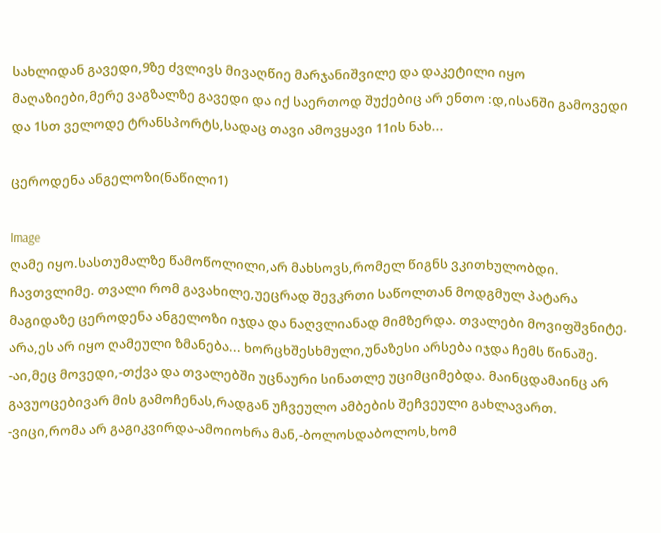სახლიდან გავედი,9ზე ძვლივს მივაღწიე მარჯანიშვილე და დაკეტილი იყო მაღაზიები,მერე ვაგზალზე გავედი და იქ საერთოდ შუქებიც არ ენთო :დ,ისანში გამოვედი და 1სთ ველოდე ტრანსპორტს,სადაც თავი ამოვყავი 11ის ნახ...

ცეროდენა ანგელოზი(ნაწილი1)

Image
ღამე იყო.სასთუმალზე წამოწოლილი,არ მახსოვს,რომელ წიგნს ვკითხულობდი. ჩავთვლიმე. თვალი რომ გავახილე,უეცრად შევკრთი საწოლთან მოდგმულ პატარა მაგიდაზე ცეროდენა ანგელოზი იჯდა და ნაღვლიანად მიმზერდა. თვალები მოვიფშვნიტე. არა,ეს არ იყო ღამეული ზმანება... ხორცხშესხმული,უნაზესი არსება იჯდა ჩემს წინაშე. -აი,მეც მოვედი,-თქვა და თვალებში უცნაური სინათლე უციმციმებდა. მაინცდამაინც არ გავუოცებივარ მის გამოჩენას,რადგან უჩვეულო ამბების შეჩვეული გახლავართ. -ვიცი,რომა არ გაგიკვირდა-ამოიოხრა მან,-ბოლოსდაბოლოს,ხომ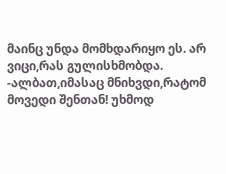მაინც უნდა მომხდარიყო ეს. არ ვიცი,რას გულისხმობდა. -ალბათ,იმასაც მნიხვდი,რატომ მოვედი შენთან! უხმოდ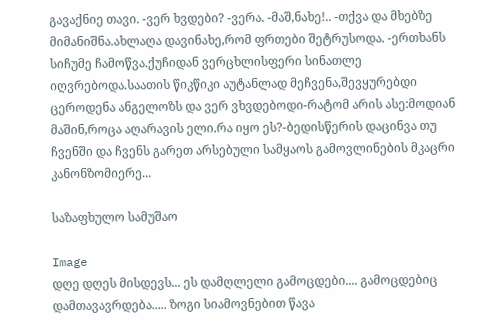გავაქნიე თავი. -ვერ ხვდები? -ვერა. -მაშ,ნახე!.. -თქვა და მხებზე მიმანიშნა.ახლაღა დავინახე,რომ ფრთები შეტრუსოდა. -ერთხანს სიჩუმე ჩამოწვა.ქუჩიდან ვერცხლისფერი სინათლე იღვრებოდა.საათის წიკწიკი აუტანლად მეჩვენა,შევყურებდი ცეროდენა ანგელოზს და ვერ ვხვდებოდი-რატომ არის ასე:მოდიან მაშინ,როცა აღარავის ელი.რა იყო ეს?-ბედისწერის დაცინვა თუ ჩვენში და ჩვენს გარეთ არსებული სამყაოს გამოვლინების მკაცრი კანონზომიერე...

საზაფხულო სამუშაო

Image
დღე დღეს მისდევს... ეს დამღლელი გამოცდები.... გამოცდებიც დამთავავრდება..... ზოგი სიამოვნებით წავა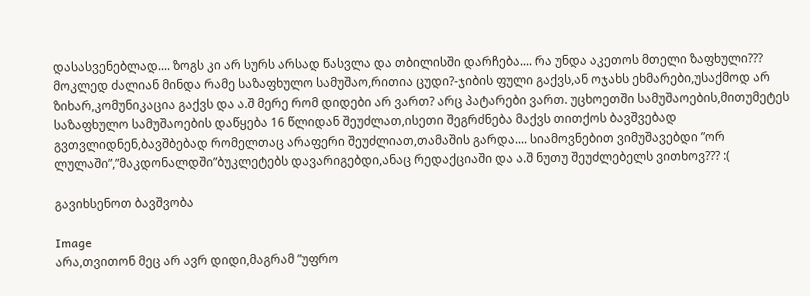დასასვენებლად.... ზოგს კი არ სურს არსად წასვლა და თბილისში დარჩება.... რა უნდა აკეთოს მთელი ზაფხული??? მოკლედ ძალიან მინდა რამე საზაფხულო სამუშაო,რითია ცუდი?-ჯიბის ფული გაქვს,ან ოჯახს ეხმარები,უსაქმოდ არ ზიხარ,კომუნიკაცია გაქვს და ა.შ მერე რომ დიდები არ ვართ? არც პატარები ვართ. უცხოეთში სამუშაოების,მითუმეტეს საზაფხულო სამუშაოების დაწყება 16 წლიდან შეუძლათ,ისეთი შეგრძნება მაქვს თითქოს ბავშვებად გვთვლიდნენ,ბავშბებად რომელთაც არაფერი შეუძლიათ,თამაშის გარდა.... სიამოვნებით ვიმუშავებდი ”ორ ლულაში”,”მაკდონალდში”ბუკლეტებს დავარიგებდი,ანაც რედაქციაში და ა.შ ნუთუ შეუძლებელს ვითხოვ??? :(

გავიხსენოთ ბავშვობა

Image
არა,თვითონ მეც არ ავრ დიდი,მაგრამ ”უფრო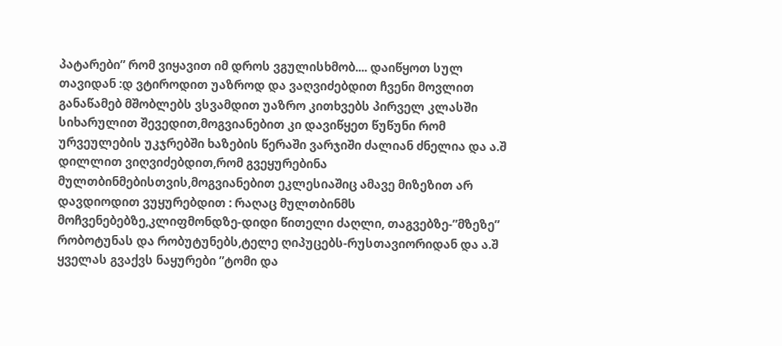პატარები” რომ ვიყავით იმ დროს ვგულისხმობ.... დაიწყოთ სულ თავიდან :დ ვტიროდით უაზროდ და ვაღვიძებდით ჩვენი მოვლით განაწამებ მშობლებს ვსვამდით უაზრო კითხვებს პირველ კლასში სიხარულით შევედით,მოგვიანებით კი დავიწყეთ წუწუნი რომ ურვეულების უკჯრებში ხაზების წერაში ვარჯიში ძალიან ძნელია და ა.შ დილლით ვიღვიძებდით,რომ გვეყურებინა მულთბინმებისთვის,მოგვიანებით ეკლესიაშიც ამავე მიზეზით არ დავდიოდით ვუყურებდით : რაღაც მულთბინმს მოჩვენებებზე,კლიფმონდზე-დიდი წითელი ძაღლი, თაგვებზე-”მზეზე” რობოტუნას და რობუტუნებს,ტელე ღიპუცებს-რუსთავიორიდან და ა.შ ყველას გვაქვს ნაყურები ”ტომი და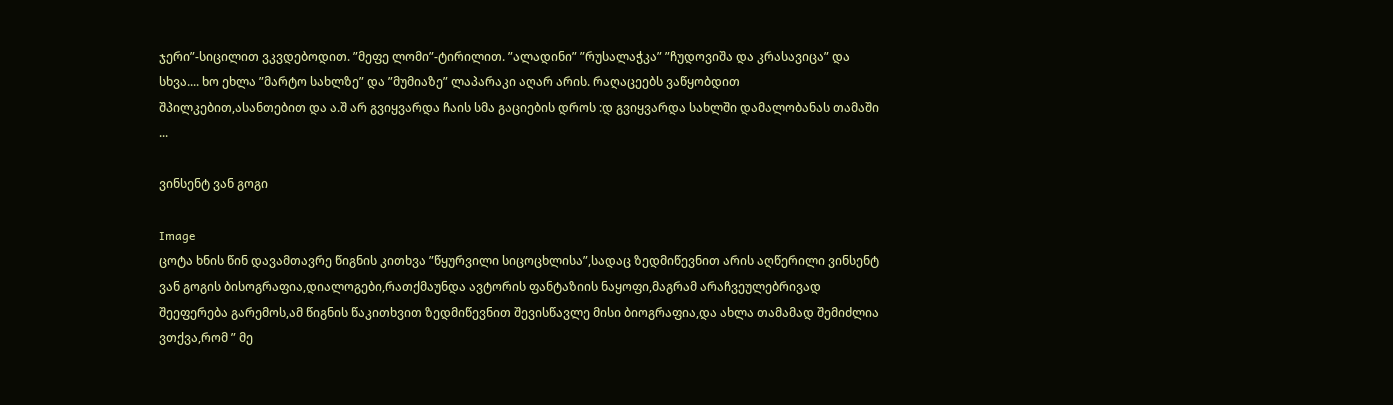ჯერი”-სიცილით ვკვდებოდით. ”მეფე ლომი”-ტირილით. ”ალადინი” ”რუსალაჭკა” ”ჩუდოვიშა და კრასავიცა” და სხვა.... ხო ეხლა ”მარტო სახლზე” და ”მუმიაზე” ლაპარაკი აღარ არის. რაღაცეებს ვაწყობდით შპილკებით,ასანთებით და ა.შ არ გვიყვარდა ჩაის სმა გაციების დროს :დ გვიყვარდა სახლში დამალობანას თამაში ...

ვინსენტ ვან გოგი

Image
ცოტა ხნის წინ დავამთავრე წიგნის კითხვა ”წყურვილი სიცოცხლისა”,სადაც ზედმიწევნით არის აღწერილი ვინსენტ ვან გოგის ბისოგრაფია,დიალოგები,რათქმაუნდა ავტორის ფანტაზიის ნაყოფი,მაგრამ არაჩვეულებრივად შეეფერება გარემოს,ამ წიგნის წაკითხვით ზედმიწევნით შევისწავლე მისი ბიოგრაფია,და ახლა თამამად შემიძლია ვთქვა,რომ ” მე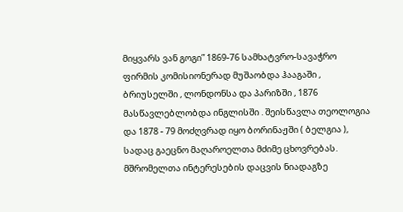მიყვარს ვან გოგი” 1869-76 სამხატვრო-სავაჭრო ფირმის კომისიონერად მუშაობდა ჰააგაში , ბრიუსელში , ლონდონსა და პარიზში , 1876 მასწავლებლობდა ინგლისში . შეისწავლა თეოლოგია და 1878 - 79 მოძღვრად იყო ბორინაჟში ( ბელგია ), სადაც გაეცნო მაღაროელთა მძიმე ცხოვრებას. მშრომელთა ინტერესების დაცვის ნიადაგზე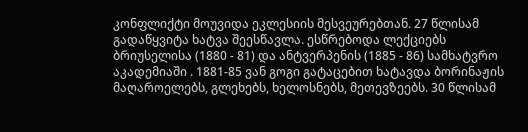კონფლიქტი მოუვიდა ეკლესიის მესვეურებთან. 27 წლისამ გადაწყვიტა ხატვა შეესწავლა. ესწრებოდა ლექციებს ბრიუსელისა (1880 - 81) და ანტვერპენის (1885 - 86) სამხატვრო აკადემიაში . 1881-85 ვან გოგი გატაცებით ხატავდა ბორინაჟის მაღაროელებს, გლეხებს, ხელოსნებს, მეთევზეებს. 30 წლისამ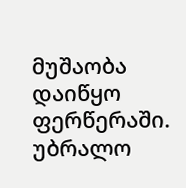მუშაობა დაიწყო ფერწერაში. უბრალო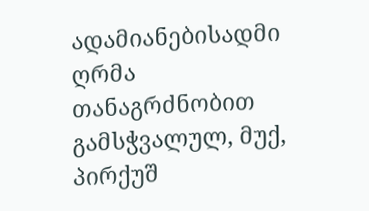ადამიანებისადმი ღრმა თანაგრძნობით გამსჭვალულ, მუქ, პირქუშ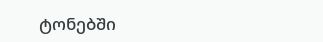ტონებში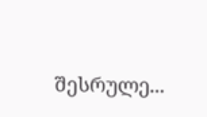შესრულე...